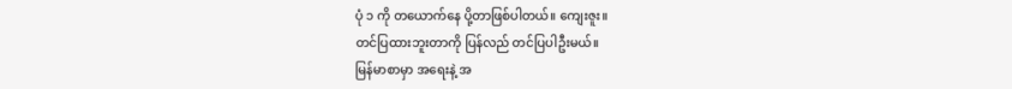ပုံ ၁ ကို တယောက်နေ ပို့တာဖြစ်ပါတယ်။ ကျေးဇူး။
တင်ပြထားဘူးတာကို ပြန်လည် တင်ပြပါဦးမယ်။
မြန်မာစာမှာ အရေးနဲ့ အ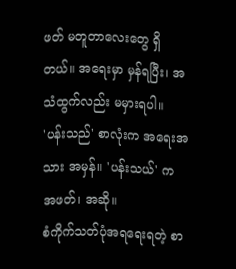ဖတ် မတူတာလေးတွေ ရှိတယ်။ အရေးမှာ မှန်ရပြီး၊ အသံထွက်လည်း မမှားရပါ။
'ပန်းသည်' စာလုံးက အရေးအသား အမှန်။ 'ပန်းသယ်' က အဖတ်၊ အဆို။
စံကိုက်သတ်ပုံအရရေးရတဲ့ စာ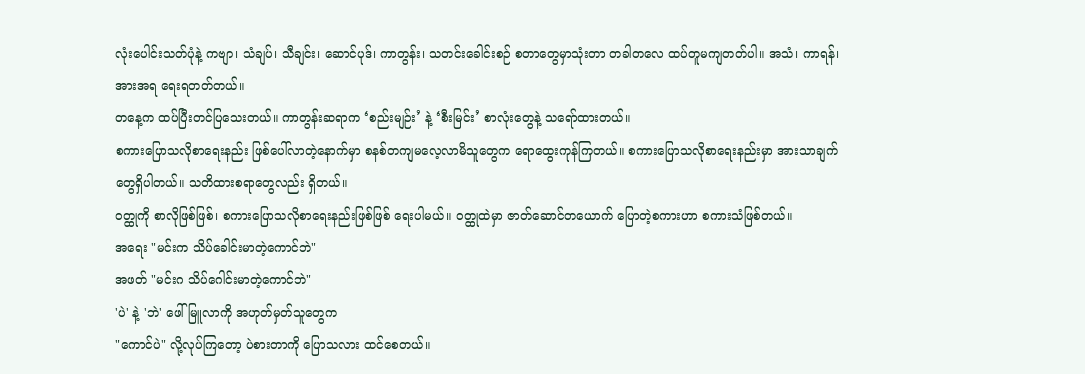လုံးပေါင်းသတ်ပုံနဲ့ ကဗျာ၊ သံချပ်၊ သီချင်း၊ ဆောင်ပုဒ်၊ ကာတွန်း၊ သတင်းခေါင်းစဉ် စတာတွေမှာသုံးတာ တခါတလေ ထပ်တူမကျတတ်ပါ။ အသံ၊ ကာရန်၊ အားအရ ရေးရတတ်တယ်။
တနေ့က ထပ်ပြီးတင်ပြသေးတယ်။ ကာတွန်းဆရာက ‘စည်းမျဉ်း’ နဲ့ ‘စီးမြင်း’ စာလုံးတွေနဲ့ သရော်ထားတယ်။
စကားပြောသလိုစာရေးနည်း ဖြစ်ပေါ်လာတဲ့နောက်မှာ စနစ်တကျမလေ့လာမိသူတွေက ရောထွေးကုန်ကြတယ်။ စကားပြောသလိုစာရေးနည်းမှာ အားသာချက်တွေရှိပါတယ်။ သတိထားစရာတွေလည်း ရှိတယ်။
ဝတ္ထုကို စာလိုဖြစ်ဖြစ်၊ စကားပြောသလိုစာရေးနည်းဖြစ်ဖြစ် ရေးပါမယ်။ ဝတ္ထုထဲမှာ ဇာတ်ဆောင်တယောက် ပြောတဲ့စကားဟာ စကားသံဖြစ်တယ်။
အရေး "မင်းက သိပ်ခေါင်းမာတဲ့ကောင်ဘဲ"
အဖတ် "မင်းဂ သိပ်ဂေါင်းမာတဲ့ကောင်ဘဲ"
'ပဲ' နဲ့ 'ဘဲ' ဖေါ်မြူလာကို အဟုတ်မှတ်သူတွေက
"ကောင်ပဲ" လို့လုပ်ကြတော့ ပဲစားတာကို ပြောသလား ထင်စေတယ်။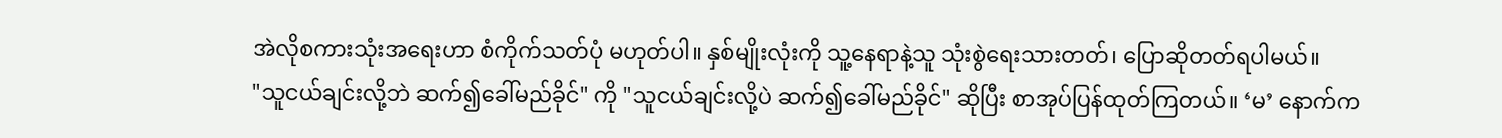အဲလိုစကားသုံးအရေးဟာ စံကိုက်သတ်ပုံ မဟုတ်ပါ။ နှစ်မျိုးလုံးကို သူ့နေရာနဲ့သူ သုံးစွဲရေးသားတတ်၊ ပြောဆိုတတ်ရပါမယ်။
"သူငယ်ချင်းလို့ဘဲ ဆက်၍ခေါ်မည်ခိုင်" ကို "သူငယ်ချင်းလို့ပဲ ဆက်၍ခေါ်မည်ခိုင်" ဆိုပြီး စာအုပ်ပြန်ထုတ်ကြတယ်။ ‘မ’ နောက်က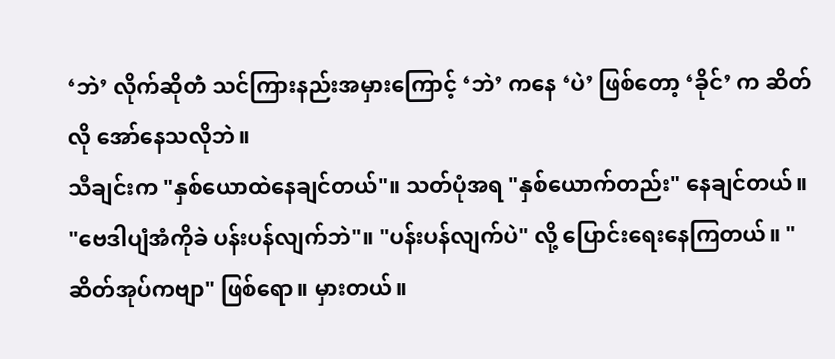‘ဘဲ’ လိုက်ဆိုတဲံ သင်ကြားနည်းအမှားကြောင့် ‘ဘဲ’ ကနေ ‘ပဲ’ ဖြစ်တော့ ‘ခိုင်’ က ဆိတ်လို အော်နေသလိုဘဲ။
သီချင်းက "နှစ်ယောထဲနေချင်တယ်"။ သတ်ပုံအရ "နှစ်ယောက်တည်း" နေချင်တယ်။
"ဗေဒါပျံအံကိုခဲ ပန်းပန်လျက်ဘဲ"။ "ပန်းပန်လျက်ပဲ" လို့ ပြောင်းရေးနေကြတယ်။ "ဆိတ်အုပ်ကဗျာ" ဖြစ်ရော။ မှားတယ်။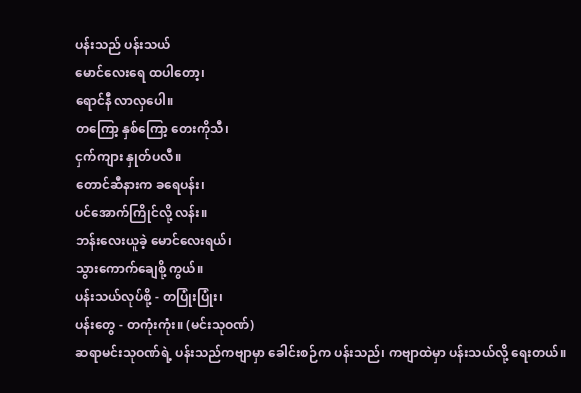ပန်းသည် ပန်းသယ်
မောင်လေးရေ ထပါတော့၊
ရောင်နီ လာလှပေါ။
တကြော့ နှစ်ကြော့ တေးကိုသီ၊
ငှက်ကျား နှုတ်ပလီ။
တောင်ဆီနားက ခရေပန်း၊
ပင်အောက်ကြိုင်လို့ လန်း။
ဘန်းလေးယူခဲ့ မောင်လေးရယ်၊
သွားကောက်ချေစို့ ကွယ်။
ပန်းသယ်လုပ်စို့ - တပြုံးပြုံး၊
ပန်းတွေ - တကုံးကုံး။ (မင်းသုဝဏ်)
ဆရာမင်းသုဝဏ်ရဲ့ ပန်းသည်ကဗျာမှာ ခေါင်းစဉ်က ပန်းသည်၊ ကဗျာထဲမှာ ပန်းသယ်လို့ ရေးတယ်။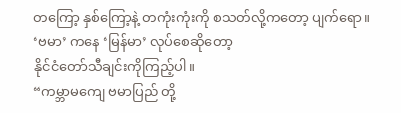တကြော့ နှစ်ကြော့နဲ့ တကုံးကုံးကို စသတ်လို့ကတော့ ပျက်ရော။
‘ဗမာ’ ကနေ ‘မြန်မာ’ လုပ်စေဆိုတော့
နိုင်ငံတော်သီချင်းကိုကြည့်ပါ။
“ကမ္ဘာမကျေ ဗမာပြည် တို့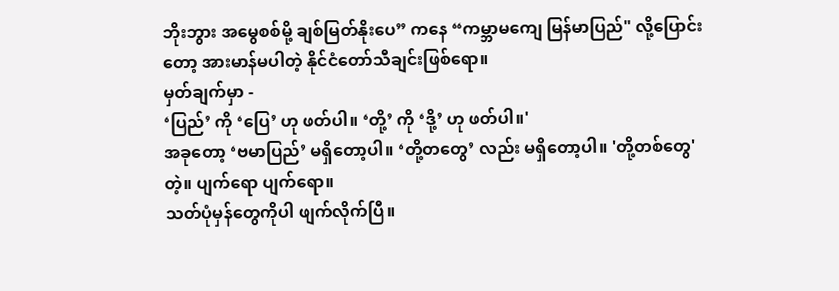ဘိုးဘွား အမွေစစ်မို့ ချစ်မြတ်နိုးပေ” ကနေ “ကမ္ဘာမကျေ မြန်မာပြည်" လို့ပြောင်းတော့ အားမာန်မပါတဲ့ နိုင်ငံတော်သီချင်းဖြစ်ရော။
မှတ်ချက်မှာ -
‘ပြည်’ ကို ‘ပြေ’ ဟု ဖတ်ပါ။ ‘တို့’ ကို ‘ဒို့’ ဟု ဖတ်ပါ။'
အခုတော့ ‘ဗမာပြည်’ မရှိတော့ပါ။ ‘တို့တတွေ’ လည်း မရှိတော့ပါ။ 'တို့တစ်တွေ' တဲ့။ ပျက်ရော ပျက်ရော။
သတ်ပုံမှန်တွေကိုပါ ဖျက်လိုက်ပြီ။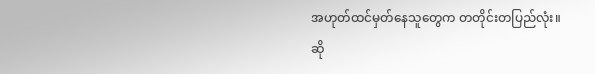အဟုတ်ထင်မှတ်နေသူတွေက တတိုင်းတပြည်လုံး။
ဆို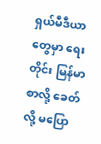ရှယ်မီဒီယာတွေမှာ ရေးတိုင်း မြန်မာစာလို့ ခေတ်လို့ မပြော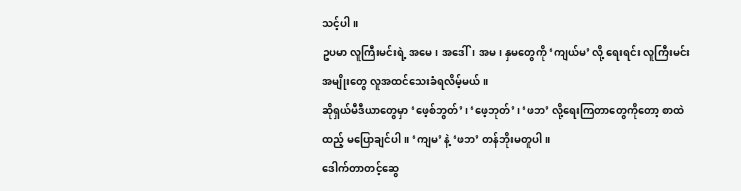သင့်ပါ။
ဥပမာ လူကြီးမင်းရဲ့ အမေ၊ အဒေါ်၊ အမ၊ နှမတွေကို ‘ကျယ်မ’ လို့ ရေးရင်း လူကြီးမင်းအမျိုးတွေ လူအထင်သေးခံရလိမ့်မယ်။
ဆိုရှယ်မီဒီယာတွေမှာ ‘ဖေ့စ်ဘွတ်’၊ ‘ဖေ့ဘုတ်’၊ ‘ဖဘ’ လို့ရေးကြတာတွေကိုတော့ စာထဲထည့် မပြောချင်ပါ။ ‘ကျမ’ နဲ့ ‘ဖဘ’ တန်ဘိုးမတူပါ။
ဒေါက်တာတင့်ဆွေ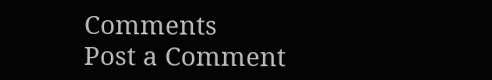Comments
Post a Comment